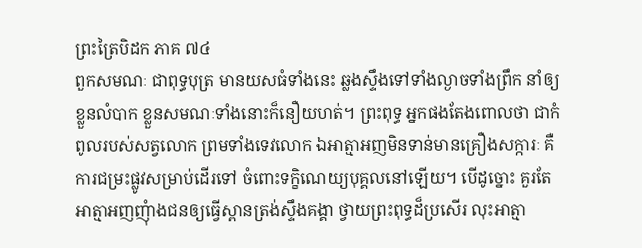ព្រះត្រៃបិដក ភាគ ៧៤
ពួកសមណៈ ជាពុទ្ធបុត្រ មានយសធំទាំងនេះ ឆ្លងស្ទឹងទៅទាំងល្ងាចទាំងព្រឹក នាំឲ្យខ្លួនលំបាក ខ្លួនសមណៈទាំងនោះក៏នឿយហត់។ ព្រះពុទ្ធ អ្នកផងតែងពោលថា ជាកំពូលរបស់សត្វលោក ព្រមទាំងទេវលោក ឯអាត្មាអញមិនទាន់មានគ្រឿងសក្ការៈ គឺការជម្រះផ្លូវសម្រាប់ដើរទៅ ចំពោះទក្ខិណេយ្យបុគ្គលនៅឡើយ។ បើដូច្នោះ គួរតែអាត្មាអញញុំាងជនឲ្យធ្វើស្ពានត្រង់ស្ទឹងគង្គា ថ្វាយព្រះពុទ្ធដ៏ប្រសើរ លុះអាត្មា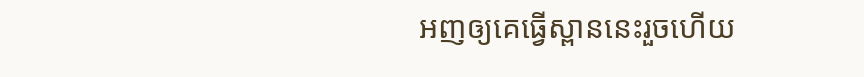អញឲ្យគេធ្វើស្ពាននេះរួចហើយ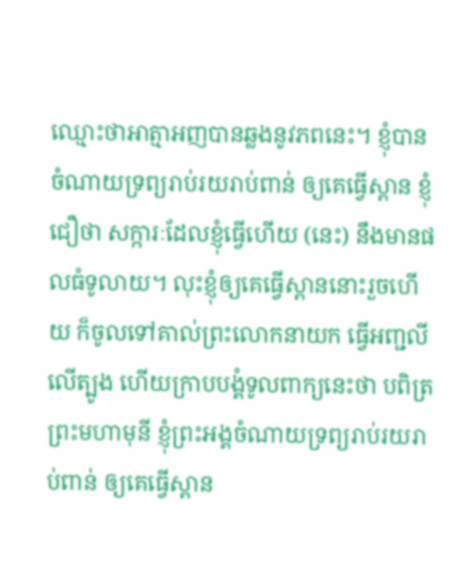ឈ្មោះថាអាត្មាអញបានឆ្លងនូវភពនេះ។ ខ្ញុំបានចំណាយទ្រព្យរាប់រយរាប់ពាន់ ឲ្យគេធ្វើស្ពាន ខ្ញុំជឿថា សក្ការៈដែលខ្ញុំធ្វើហើយ (នេះ) នឹងមានផលធំទូលាយ។ លុះខ្ញុំឲ្យគេធ្វើស្ពាននោះរួចហើយ ក៏ចូលទៅគាល់ព្រះលោកនាយក ធ្វើអញ្ជលីលើត្បូង ហើយក្រាបបង្គំទូលពាក្យនេះថា បពិត្រព្រះមហាមុនី ខ្ញុំព្រះអង្គចំណាយទ្រព្យរាប់រយរាប់ពាន់ ឲ្យគេធ្វើស្ពាន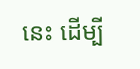នេះ ដើម្បី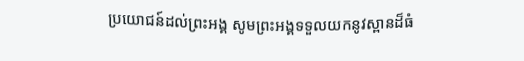ប្រយោជន៍ដល់ព្រះអង្គ សូមព្រះអង្គទទួលយកនូវស្ពានដ៏ធំ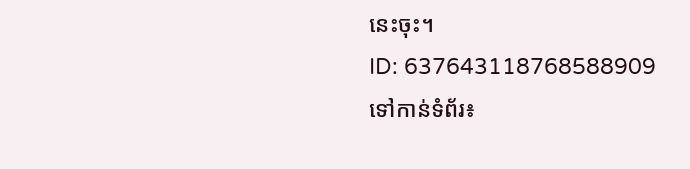នេះចុះ។
ID: 637643118768588909
ទៅកាន់ទំព័រ៖